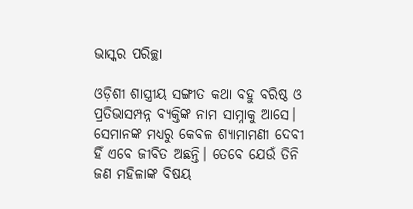ଭାସ୍କର ପରିଚ୍ଛା

ଓଡ଼ିଶୀ ଶାସ୍ତ୍ରୀୟ ସଙ୍ଗୀତ କଥା ବହୁ ବରିଷ୍ଠ ଓ ପ୍ରତିଭାସମ୍ପନ୍ନ ବ୍ୟକ୍ତିଙ୍କ ନାମ ସାମ୍ନାକୁ ଆସେ। ସେମାନଙ୍କ ମଧ୍ୟରୁ କେବଳ ଶ୍ୟାମାମଣୀ ଦେବୀ ହିଁ ଏବେ ଜୀବିତ ଅଛନ୍ତି। ତେବେ ଯେଉଁ ତିନି ଜଣ ମହିଳାଙ୍କ ବିଷୟ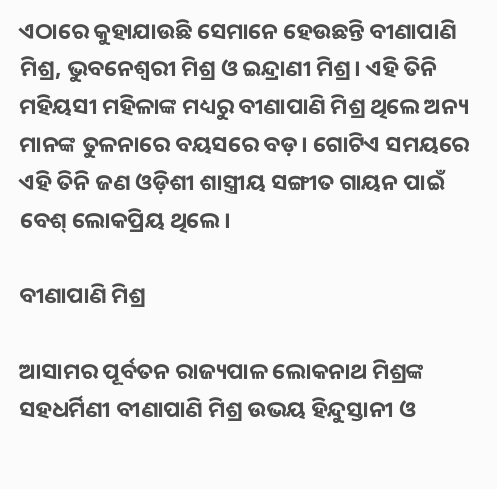ଏଠାରେ କୁହାଯାଉଛି ସେମାନେ ହେଉଛନ୍ତି ବୀଣାପାଣି ମିଶ୍ର, ଭୁବନେଶ୍ଵରୀ ମିଶ୍ର ଓ ଇନ୍ଦ୍ରାଣୀ ମିଶ୍ର। ଏହି ତିନି ମହିୟସୀ ମହିଳାଙ୍କ ମଧ୍ୟରୁ ବୀଣାପାଣି ମିଶ୍ର ଥିଲେ ଅନ୍ୟ ମାନଙ୍କ ତୁଳନାରେ ବୟସରେ ବଡ଼। ଗୋଟିଏ ସମୟରେ ଏହି ତିନି ଜଣ ଓଡ଼ିଶୀ ଶାସ୍ତ୍ରୀୟ ସଙ୍ଗୀତ ଗାୟନ ପାଇଁ ବେଶ୍ ଲୋକପ୍ରିୟ ଥିଲେ।

ବୀଣାପାଣି ମିଶ୍ର

ଆସାମର ପୂର୍ବତନ ରାଜ୍ୟପାଳ ଲୋକନାଥ ମିଶ୍ରଙ୍କ ସହଧର୍ମିଣୀ ବୀଣାପାଣି ମିଶ୍ର ଉଭୟ ହିନ୍ଦୁସ୍ତାନୀ ଓ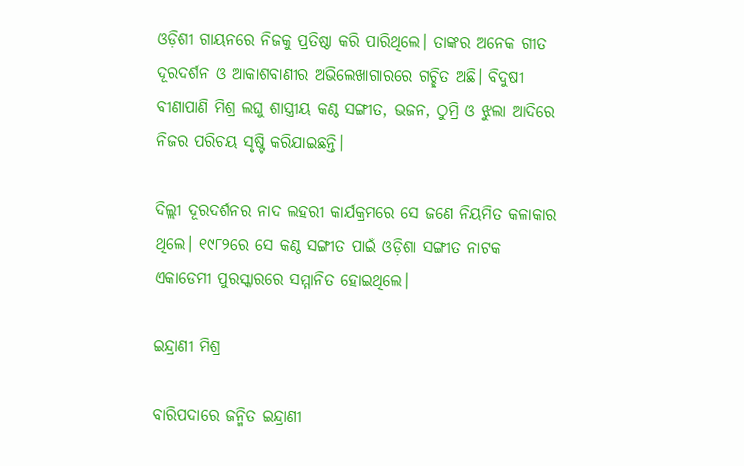ଓଡ଼ିଶୀ ଗାୟନରେ ନିଜକୁ ପ୍ରତିଷ୍ଠା କରି ପାରିଥିଲେ। ତାଙ୍କର ଅନେକ ଗୀତ ଦୂରଦର୍ଶନ ଓ ଆକାଶବାଣୀର ଅଭିଲେଖାଗାରରେ ଗଚ୍ଛିତ ଅଛି। ବିଦୁଷୀ ବୀଣାପାଣି ମିଶ୍ର ଲଘୁ ଶାସ୍ତ୍ରୀୟ କଣ୍ଠ ସଙ୍ଗୀତ, ଭଜନ, ଠୁମ୍ରି ଓ ଝୁଲା ଆଦିରେ ନିଜର ପରିଚୟ ସୃଷ୍ଟି କରିଯାଇଛନ୍ତି।

ଦିଲ୍ଲୀ ଦୂରଦର୍ଶନର ନାଦ ଲହରୀ କାର୍ଯକ୍ରମରେ ସେ ଜଣେ ନିୟମିତ କଳାକାର ଥିଲେ। ୧୯୮୨ରେ ସେ କଣ୍ଠ ସଙ୍ଗୀତ ପାଇଁ ଓଡ଼ିଶା ସଙ୍ଗୀତ ନାଟକ ଏକାଡେମୀ ପୁରସ୍କାରରେ ସମ୍ମାନିତ ହୋଇଥିଲେ।

ଇନ୍ଦ୍ରାଣୀ ମିଶ୍ର

ବାରିପଦାରେ ଜନ୍ମିତ ଇନ୍ଦ୍ରାଣୀ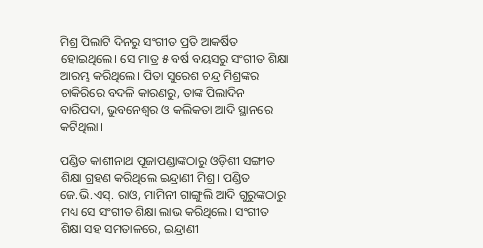ମିଶ୍ର ପିଲାଟି ଦିନରୁ ସଂଗୀତ ପ୍ରତି ଆକର୍ଷିତ ହୋଇଥିଲେ। ସେ ମାତ୍ର ୫ ବର୍ଷ ବୟସରୁ ସଂଗୀତ ଶିକ୍ଷା ଆରମ୍ଭ କରିଥିଲେ। ପିତା ସୁରେଶ ଚନ୍ଦ୍ର ମିଶ୍ରଙ୍କର ଚାକିରିରେ ବଦଳି କାରଣରୁ, ତାଙ୍କ ପିଲାଦିନ ବାରିପଦା, ଭୁବନେଶ୍ୱର ଓ କଲିକତା ଆଦି ସ୍ଥାନରେ କଟିଥିଲା।

ପଣ୍ଡିତ କାଶୀନାଥ ପୂଜାପଣ୍ଡାଙ୍କଠାରୁ ଓଡ଼ିଶୀ ସଙ୍ଗୀତ ଶିକ୍ଷା ଗ୍ରହଣ କରିଥିଲେ ଇନ୍ଦ୍ରାଣୀ ମିଶ୍ର। ପଣ୍ଡିତ ଜେ.ଭି.ଏସ୍. ରାଓ, ମାମିନୀ ଗାଙ୍ଗୁଲି ଆଦି ଗୁରୁଙ୍କଠାରୁ ମଧ୍ୟ ସେ ସଂଗୀତ ଶିକ୍ଷା ଲାଭ କରିଥିଲେ। ସଂଗୀତ ଶିକ୍ଷା ସହ ସମତାଳରେ, ଇନ୍ଦ୍ରାଣୀ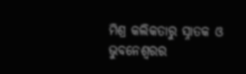ମିଶ୍ର କଲିକତାରୁ ସ୍ନାତକ ଓ ଭୁବନେଶ୍ୱରର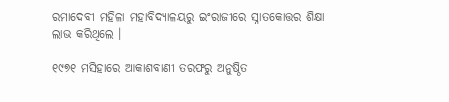ରମାଦେବୀ ମହିଳା ମହାବିଦ୍ୟାଳୟରୁ ଇଂରାଜୀରେ ସ୍ନାତକୋତ୍ତର ଶିକ୍ଷା ଲାଭ କରିଥିଲେ ।

୧୯୭୧ ମସିହାରେ ଆକାଶବାଣୀ ତରଫରୁ ଅନୁଷ୍ଠିତ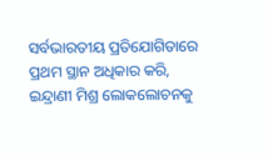ସର୍ବଭାରତୀୟ ପ୍ରତିଯୋଗିତାରେ ପ୍ରଥମ ସ୍ଥାନ ଅଧିକାର କରି, ଇନ୍ଦ୍ରାଣୀ ମିଶ୍ର ଲୋକଲୋଚନକୁ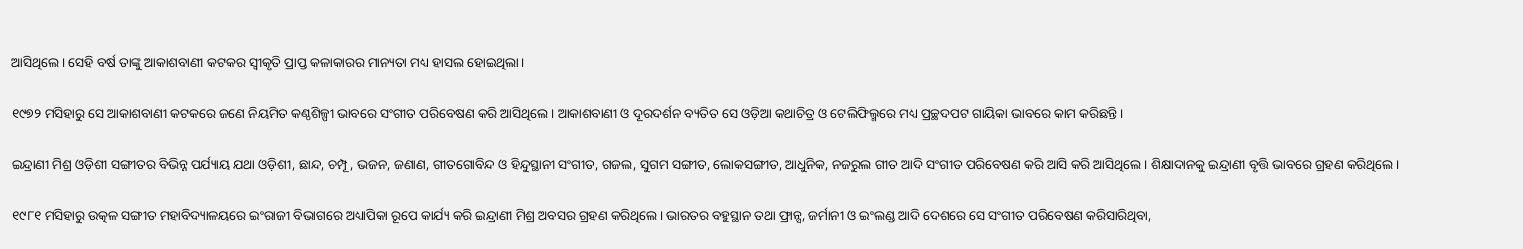ଆସିଥିଲେ। ସେହି ବର୍ଷ ତାଙ୍କୁ ଆକାଶବାଣୀ କଟକର ସ୍ୱୀକୃତି ପ୍ରାପ୍ତ କଳାକାରର ମାନ୍ୟତା ମଧ୍ୟ ହାସଲ ହୋଇଥିଲା।

୧୯୭୨ ମସିହାରୁ ସେ ଆକାଶବାଣୀ କଟକରେ ଜଣେ ନିୟମିତ କଣ୍ଠଶିଳ୍ପୀ ଭାବରେ ସଂଗୀତ ପରିବେଷଣ କରି ଆସିଥିଲେ। ଆକାଶବାଣୀ ଓ ଦୂରଦର୍ଶନ ବ୍ୟତିତ ସେ ଓଡ଼ିଆ କଥାଚିତ୍ର ଓ ଟେଲିଫିଲ୍ମରେ ମଧ୍ୟ ପ୍ରଚ୍ଛଦପଟ ଗାୟିକା ଭାବରେ କାମ କରିଛନ୍ତି।

ଇନ୍ଦ୍ରାଣୀ ମିଶ୍ର ଓଡ଼ିଶୀ ସଙ୍ଗୀତର ବିଭିନ୍ନ ପର୍ଯ୍ୟାୟ ଯଥା ଓଡ଼ିଶୀ, ଛାନ୍ଦ, ଚମ୍ପୂ, ଭଜନ, ଜଣାଣ, ଗୀତଗୋବିନ୍ଦ ଓ ହିନ୍ଦୁସ୍ଥାନୀ ସଂଗୀତ, ଗଜଲ, ସୁଗମ ସଙ୍ଗୀତ, ଲୋକସଙ୍ଗୀତ, ଆଧୁନିକ, ନଜରୁଲ ଗୀତ ଆଦି ସଂଗୀତ ପରିବେଷଣ କରି ଆସି କରି ଆସିଥିଲେ। ଶିକ୍ଷାଦାନକୁ ଇନ୍ଦ୍ରାଣୀ ବୃତ୍ତି ଭାବରେ ଗ୍ରହଣ କରିଥିଲେ।

୧୯୮୧ ମସିହାରୁ ଉତ୍କଳ ସଙ୍ଗୀତ ମହାବିଦ୍ୟାଳୟରେ ଇଂରାଜୀ ବିଭାଗରେ ଅଧ୍ୟାପିକା ରୂପେ କାର୍ଯ୍ୟ କରି ଇନ୍ଦ୍ରାଣୀ ମିଶ୍ର ଅବସର ଗ୍ରହଣ କରିଥିଲେ। ଭାରତର ବହୁସ୍ଥାନ ତଥା ଫ୍ରାନ୍ସ, ଜର୍ମାନୀ ଓ ଇଂଲଣ୍ଡ ଆଦି ଦେଶରେ ସେ ସଂଗୀତ ପରିବେଷଣ କରିସାରିଥିବା,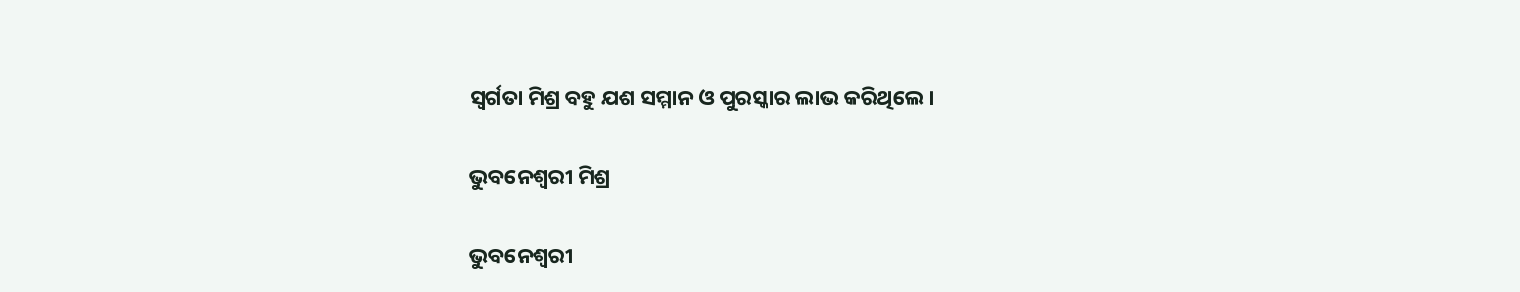ସ୍ଵର୍ଗତା ମିଶ୍ର ବହୁ ଯଶ ସମ୍ମାନ ଓ ପୁରସ୍କାର ଲାଭ କରିଥିଲେ।

ଭୁବନେଶ୍ଵରୀ ମିଶ୍ର

ଭୁବନେଶ୍ୱରୀ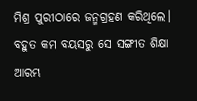ମିଶ୍ର ପୁରୀଠାରେ ଜନ୍ମଗ୍ରହଣ କରିଥିଲେ। ବହୁତ କମ ବୟସରୁ ସେ ସଙ୍ଗୀତ ଶିକ୍ଷା ଆରମ୍ଭ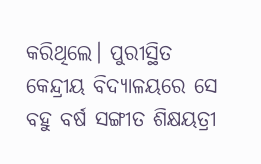କରିଥିଲେ। ପୁରୀସ୍ଥିତ କେନ୍ଦ୍ରୀୟ ବିଦ୍ୟାଳୟରେ ସେ ବହୁ ବର୍ଷ ସଙ୍ଗୀତ ଶିକ୍ଷୟତ୍ରୀ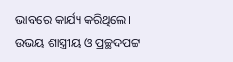ଭାବରେ କାର୍ଯ୍ୟ କରିଥିଲେ। ଉଭୟ ଶାସ୍ତ୍ରୀୟ ଓ ପ୍ରଚ୍ଛଦପଟ୍ଟ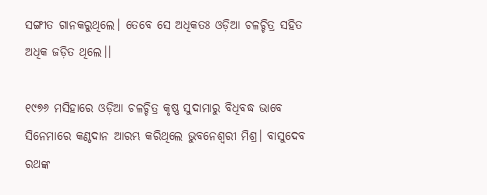ସଙ୍ଗୀତ ଗାନକରୁଥିଲେ। ତେବେ ସେ ଅଧିକତଃ ଓଡ଼ିଆ ଚଳଚ୍ଚିତ୍ର ସହିତ ଅଧିକ ଜଡ଼ିତ ଥିଲେ।।

୧୯୭୬ ମସିହାରେ ଓଡ଼ିଆ ଚଳଚ୍ଚିତ୍ର କୃଷ୍ଣ ସୁଦାମାରୁ ବିଧିବଦ୍ଧ ଭାବେ ସିନେମାରେ କଣ୍ଠଦାନ ଆରମ୍ଭ କରିଥିଲେ ଭୁବନେଶ୍ୱରୀ ମିଶ୍ର। ବାସୁଦେବ ରଥଙ୍କ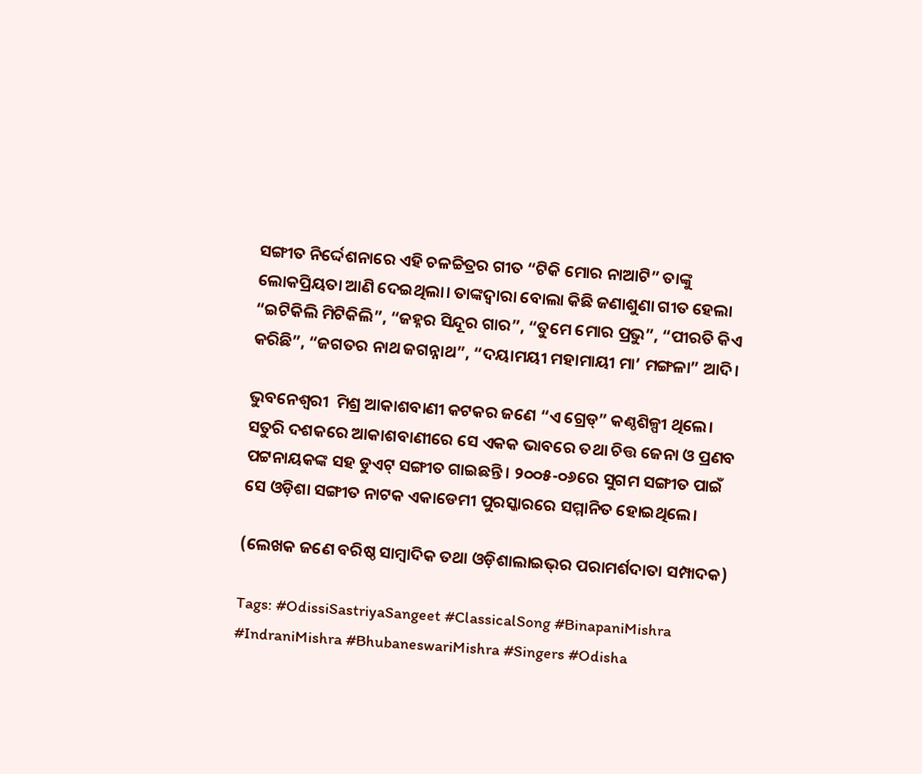ସଙ୍ଗୀତ ନିର୍ଦ୍ଦେଶନାରେ ଏହି ଚଳଚ୍ଚିତ୍ରର ଗୀତ “ଟିକି ମୋର ନାଆଟି” ତାଙ୍କୁ ଲୋକପ୍ରିୟତା ଆଣି ଦେଇଥିଲା। ତାଙ୍କଦ୍ୱାରା ବୋଲା କିଛି ଜଣାଶୁଣା ଗୀତ ହେଲା “ଇଟିକିଲି ମିଟିକିଲି”, “ଜହ୍ନର ସିନ୍ଦୂର ଗାର”, “ତୁମେ ମୋର ପ୍ରଭୁ”, “ପୀରତି କିଏ କରିଛି”, “ଜଗତର ନାଥ ଜଗନ୍ନାଥ”, “ଦୟାମୟୀ ମହାମାୟୀ ମା’ ମଙ୍ଗଳା” ଆଦି।

ଭୁବନେଶ୍ଵରୀ  ମିଶ୍ର ଆକାଶବାଣୀ କଟକର ଜଣେ “ଏ ଗ୍ରେଡ୍” କଣ୍ଠଶିଳ୍ପୀ ଥିଲେ। ସତୁରି ଦଶକରେ ଆକାଶବାଣୀରେ ସେ ଏକକ ଭାବରେ ତଥା ଚିତ୍ତ ଜେନା ଓ ପ୍ରଣବ ପଟ୍ଟନାୟକଙ୍କ ସହ ଡୁଏଟ୍ ସଙ୍ଗୀତ ଗାଇଛନ୍ତି। ୨୦୦୫-୦୬ରେ ସୁଗମ ସଙ୍ଗୀତ ପାଇଁ ସେ ଓଡ଼ିଶା ସଙ୍ଗୀତ ନାଟକ ଏକାଡେମୀ ପୁରସ୍କାରରେ ସମ୍ମାନିତ ହୋଇଥିଲେ।

(ଲେଖକ ଜଣେ ବରିଷ୍ଠ ସାମ୍ବାଦିକ ତଥା ଓଡ଼ିଶାଲାଇଭ୍‌ର ପରାମର୍ଶଦାତା ସମ୍ପାଦକ)

Tags: #OdissiSastriyaSangeet #ClassicalSong #BinapaniMishra #IndraniMishra #BhubaneswariMishra #Singers #Odisha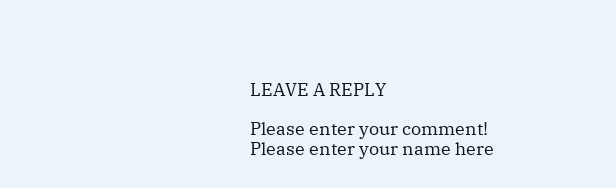LEAVE A REPLY

Please enter your comment!
Please enter your name here